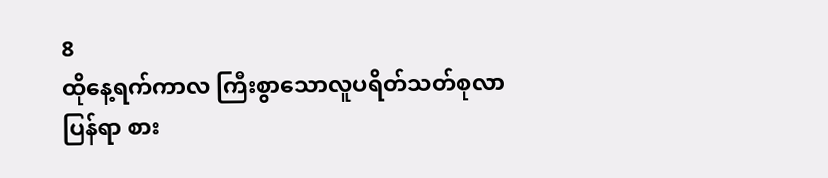8
ထိုနေ့ရက်ကာလ ကြီးစွာသောလူပရိတ်သတ်စုလာပြန်ရာ စား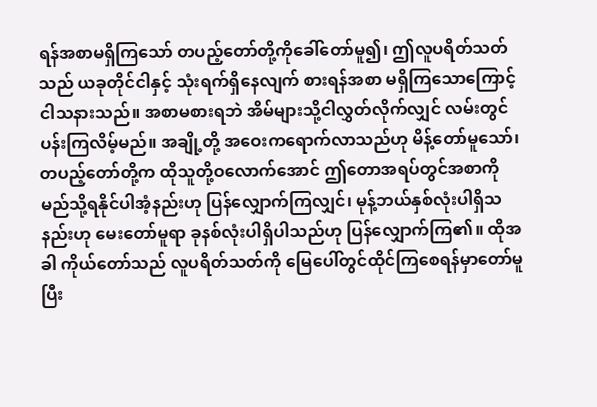ရန်အစာမရှိကြသော် တပည့်တော်တို့ကိုခေါ်တော်မူ၍၊ ဤလူပရိတ်သတ်သည် ယခုတိုင်ငါနှင့် သုံးရက်ရှိနေလျက် စားရန်အစာ မရှိကြသောကြောင့်ငါသနားသည်။ အစာမစားရဘဲ အိမ်များသို့ငါလွှတ်လိုက်လျှင် လမ်းတွင်ပန်းကြလိမ့်မည်။ အချို့တို့ အဝေးကရောက်လာသည်ဟု မိန့်တော်မူသော်၊ တပည့်တော်တို့က ထိုသူတို့ဝလောက်အောင် ဤတောအရပ်တွင်အစာကို မည်သို့ရနိုင်ပါအံ့နည်းဟု ပြန်လျှောက်ကြလျှင်၊ မုန့်ဘယ်နှစ်လုံးပါရှိသနည်းဟု မေးတော်မူရာ ခုနစ်လုံးပါရှိပါသည်ဟု ပြန်လျှောက်ကြ၏။ ထိုအခါ ကိုယ်တော်သည် လူပရိတ်သတ်ကို မြေပေါ်တွင်ထိုင်ကြစေရန်မှာတော်မူပြီး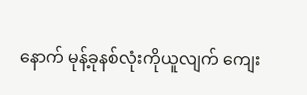နောက် မုန့်ခုနစ်လုံးကိုယူလျက် ကျေး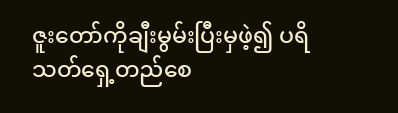ဇူးတော်ကိုချီးမွမ်းပြီးမှဖဲ့၍ ပရိသတ်ရှေ့တည်စေ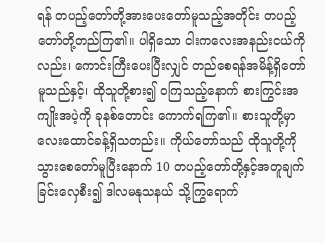ရန် တပည့်တော်တို့အားပေးတော်မူသည့်အတိုင်း တပည့်တော်တို့တည်ကြ၏။ ပါရှိသော ငါးကလေးအနည်းငယ်ကိုလည်း၊ ကောင်းကြီးပေးပြီးလျှင် တည်စေရန်အမိန့်ရှိတော်မူသည်နှင့်၊ ထိုသူတို့စား၍ ဝကြသည့်နောက် စားကြွင်းအကျိုးအပဲ့ကို ခုနစ်တောင်း ကောက်ရကြ၏။ စားသူတို့မှာ လေးထောင်ခန့်ရှိသတည်း။ ကိုယ်တော်သည် ထိုသူတို့ကို သွားစေတော်မူပြီးနောက် 10 တပည့်တော်တို့နှင့်အတူချက်ခြင်းလှေစီး၍ ဒါလမနုသနယ် သို့ကြွရောက်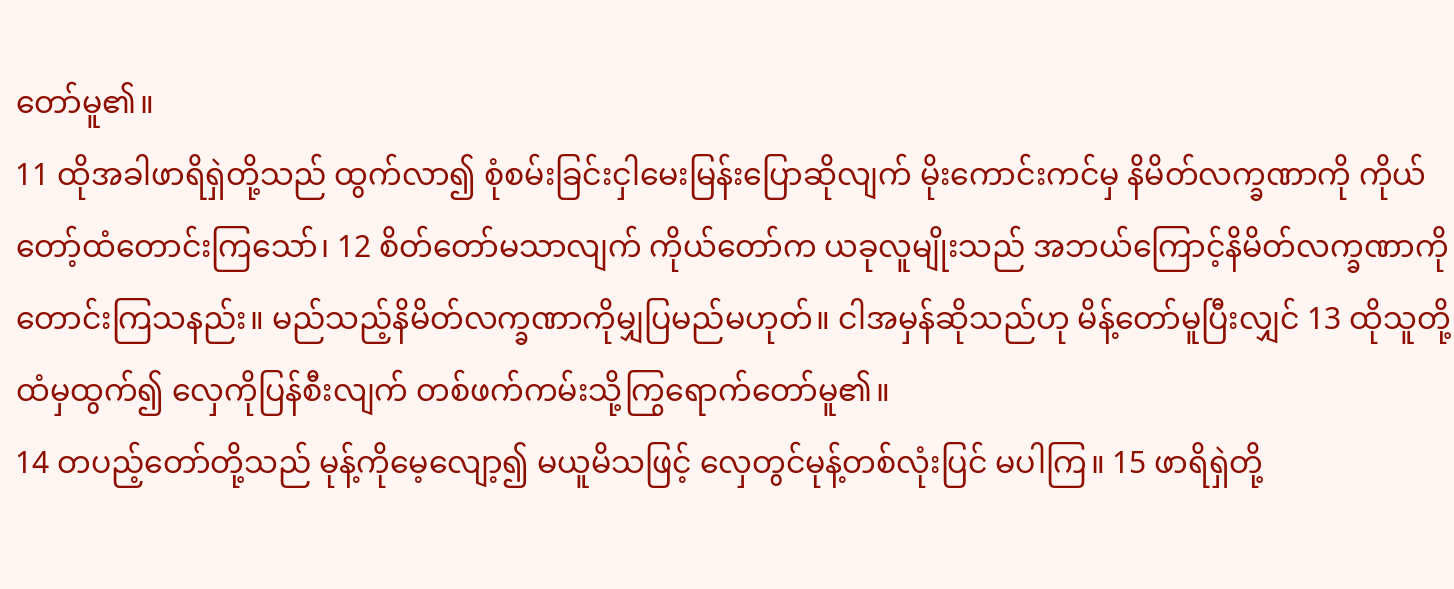တော်မူ၏။
11 ထိုအခါဖာရိရှဲတို့သည် ထွက်လာ၍ စုံစမ်းခြင်းငှါမေးမြန်းပြောဆိုလျက် မိုးကောင်းကင်မှ နိမိတ်လက္ခဏာကို ကိုယ်တော့်ထံတောင်းကြသော်၊ 12 စိတ်တော်မသာလျက် ကိုယ်တော်က ယခုလူမျိုးသည် အဘယ်ကြောင့်နိမိတ်လက္ခဏာကို တောင်းကြသနည်း။ မည်သည့်နိမိတ်လက္ခဏာကိုမျှပြမည်မဟုတ်။ ငါအမှန်ဆိုသည်ဟု မိန့်တော်မူပြီးလျှင် 13 ထိုသူတို့ထံမှထွက်၍ လှေကိုပြန်စီးလျက် တစ်ဖက်ကမ်းသို့ကြွရောက်တော်မူ၏။
14 တပည့်တော်တို့သည် မုန့်ကိုမေ့လျော့၍ မယူမိသဖြင့် လှေတွင်မုန့်တစ်လုံးပြင် မပါကြ။ 15 ဖာရိရှဲတို့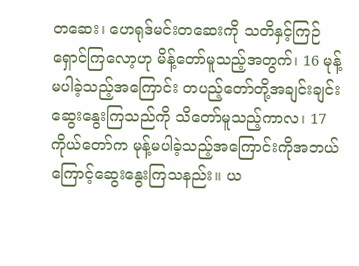တဆေး၊ ဟေရုဒ်မင်းတဆေးကို သတိနှင့်ကြဉ်ရှောင်ကြလော့ဟု မိန့်တော်မူသည့်အတွက်၊ 16 မုန့်မပါခဲ့သည့်အကြောင်း တပည့်တော်တို့အချင်းချင်းဆွေးနွေးကြသည်ကို သိတော်မူသည့်ကာလ၊ 17 ကိုယ်တော်က မုန့်မပါခဲ့သည့်အကြောင်းကိုအဘယ်ကြောင့်ဆွေးနွေးကြသနည်း။ ယ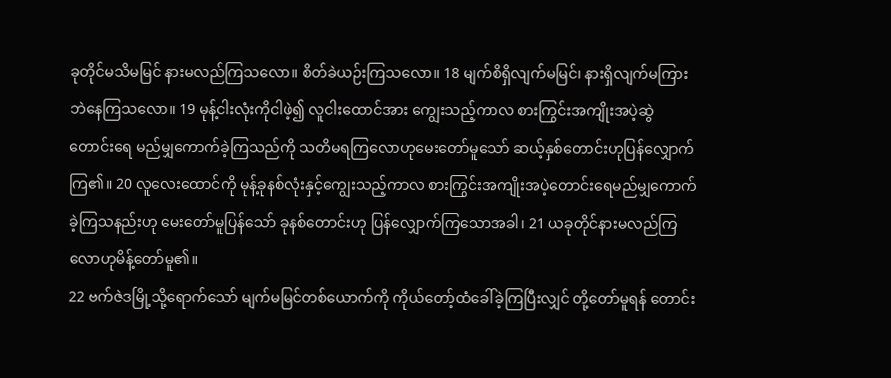ခုတိုင်မသိမမြင် နားမလည်ကြသလော။ စိတ်ခဲယဉ်းကြသလော။ 18 မျက်စိရှိလျက်မမြင်၊ နားရှိလျက်မကြားဘဲနေကြသလော။ 19 မုန့်ငါးလုံးကိုငါဖဲ့၍ လူငါးထောင်အား ကျွေးသည့်ကာလ စားကြွင်းအကျိုးအပဲ့ဆွဲတောင်းရေ မည်မျှကောက်ခဲ့ကြသည်ကို သတိမရကြလောဟုမေးတော်မူသော် ဆယ့်နှစ်တောင်းဟုပြန်လျှောက်ကြ၏။ 20 လူလေးထောင်ကို မုန့်ခုနစ်လုံးနှင့်ကျွေးသည့်ကာလ စားကြွင်းအကျိုးအပဲ့တောင်းရေမည်မျှကောက်ခဲ့ကြသနည်းဟု မေးတော်မူပြန်သော် ခုနစ်တောင်းဟု ပြန်လျှောက်ကြသောအခါ၊ 21 ယခုတိုင်နားမလည်ကြလောဟုမိန့်တော်မူ၏။
22 ဗက်ဇဲဒမြို့သို့ရောက်သော် မျက်မမြင်တစ်ယောက်ကို ကိုယ်တော့်ထံခေါ်ခဲ့ကြပြီးလျှင် တို့တော်မူရန် တောင်း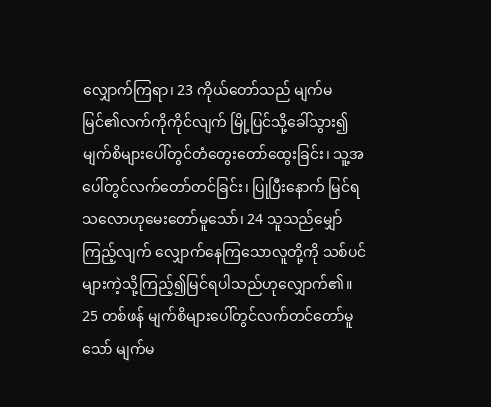လျှောက်ကြရာ၊ 23 ကိုယ်တော်သည် မျက်မမြင်၏လက်ကိုကိုင်လျက် မြို့ပြင်သို့ခေါ်သွား၍ မျက်စိများပေါ်တွင်တံတွေးတော်ထွေးခြင်း၊ သူ့အပေါ်တွင်လက်တော်တင်ခြင်း၊ ပြုပြီးနောက် မြင်ရသလောဟုမေးတော်မူသော်၊ 24 သူသည်မျှော်ကြည့်လျက် လျှောက်နေကြသောလူတို့ကို သစ်ပင်များကဲ့သို့ကြည့်၍မြင်ရပါသည်ဟုလျှောက်၏။ 25 တစ်ဖန် မျက်စိများပေါ်တွင်လက်တင်တော်မူသော် မျက်မ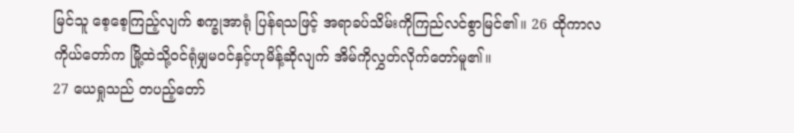မြင်သူ စေ့စေ့ကြည့်လျက် စက္ခုအာရုံ ပြန်ရသဖြင့် အရာခပ်သိမ်းကိုကြည်လင်စွာမြင်၏။ 26 ထိုကာလ ကိုယ်တော်က မြို့ထဲသို့ဝင်ရုံမျှမဝင်နှင့်ဟုမိန့်ဆိုလျက် အိမ်ကိုလွှတ်လိုက်တော်မူ၏။
27 ယေရှုသည် တပည့်တော်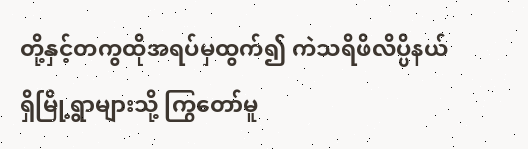တို့နှင့်တကွထိုအရပ်မှထွက်၍ ကဲသရိဖိလိပ္ပိနယ်ရှိမြို့ရွာများသို့ ကြွတော်မူ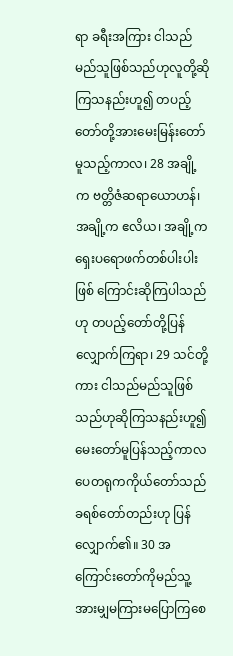ရာ ခရီးအကြား ငါသည်မည်သူဖြစ်သည်ဟုလူတို့ဆိုကြသနည်းဟူ၍ တပည့်တော်တို့အားမေးမြန်းတော်မူသည့်ကာလ၊ 28 အချို့က ဗတ္တိဇံဆရာယောဟန်၊ အချို့က ဧလိယ၊ အချို့ကရှေးပရောဖက်တစ်ပါးပါးဖြစ် ကြောင်းဆိုကြပါသည်ဟု တပည့်တော်တို့ပြန်လျှောက်ကြရာ၊ 29 သင်တို့ကား ငါသည်မည်သူဖြစ်သည်ဟုဆိုကြသနည်းဟူ၍ မေးတော်မူပြန်သည့်ကာလ ပေတရုကကိုယ်တော်သည် ခရစ်တော်တည်းဟု ပြန်လျှောက်၏။ 30 အကြောင်းတော်ကိုမည်သူ့အားမျှမကြားမပြောကြစေ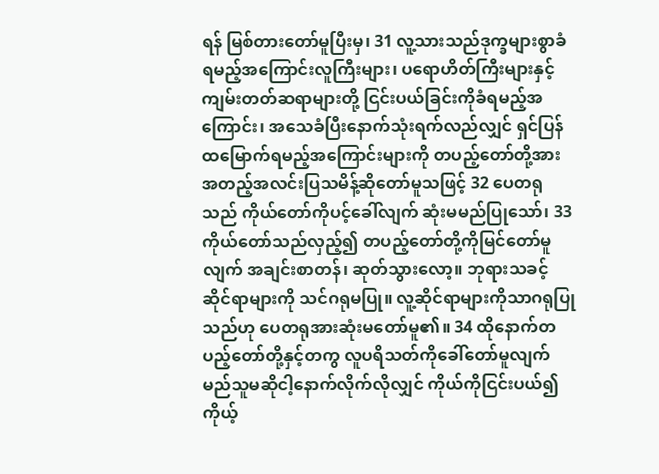ရန် မြစ်တားတော်မူပြီးမှ၊ 31 လူ့သားသည်ဒုက္ခများစွာခံရမည့်အကြောင်းလူကြီးများ၊ ပရောဟိတ်ကြီးများနှင့် ကျမ်းတတ်ဆရာများတို့ ငြင်းပယ်ခြင်းကိုခံရမည့်အကြောင်း၊ အသေခံပြီးနောက်သုံးရက်လည်လျှင် ရှင်ပြန်ထမြောက်ရမည့်အကြောင်းများကို တပည့်တော်တို့အားအတည့်အလင်းပြသမိန့်ဆိုတော်မူသဖြင့် 32 ပေတရုသည် ကိုယ်တော်ကိုပင့်ခေါ်လျက် ဆုံးမမည်ပြုသော်၊ 33 ကိုယ်တော်သည်လှည့်၍ တပည့်တော်တို့ကိုမြင်တော်မူလျက် အချင်းစာတန်၊ ဆုတ်သွားလော့။ ဘုရားသခင့်ဆိုင်ရာများကို သင်ဂရုမပြု။ လူ့ဆိုင်ရာများကိုသာဂရုပြုသည်ဟု ပေတရုအားဆုံးမတော်မူ၏။ 34 ထိုနောက်တပည့်တော်တို့နှင့်တကွ လူပရိသတ်ကိုခေါ်တော်မူလျက် မည်သူမဆိုငါ့နောက်လိုက်လိုလျှင် ကိုယ်ကိုငြင်းပယ်၍ ကိုယ့်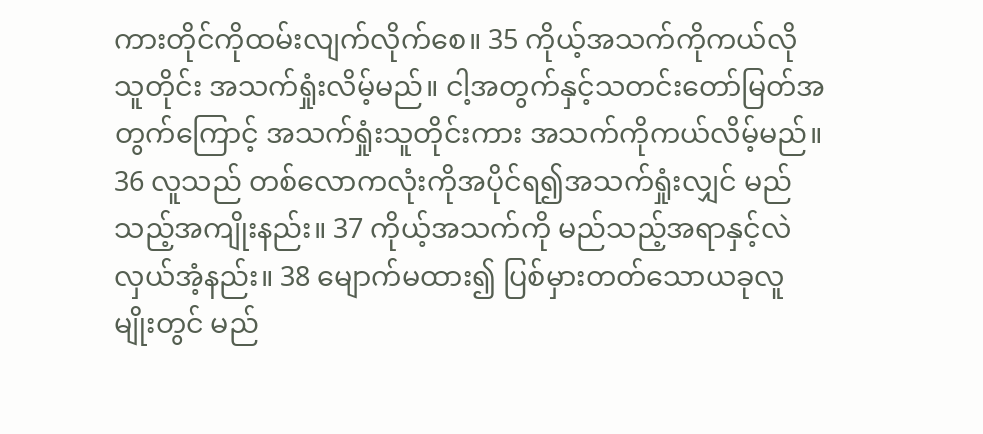ကားတိုင်ကိုထမ်းလျက်လိုက်စေ။ 35 ကိုယ့်အသက်ကိုကယ်လိုသူတိုင်း အသက်ရှုံးလိမ့်မည်။ ငါ့အတွက်နှင့်သတင်းတော်မြတ်အတွက်ကြောင့် အသက်ရှုံးသူတိုင်းကား အသက်ကိုကယ်လိမ့်မည်။ 36 လူသည် တစ်လောကလုံးကိုအပိုင်ရ၍အသက်ရှုံးလျှင် မည်သည့်အကျိုးနည်း။ 37 ကိုယ့်အသက်ကို မည်သည့်အရာနှင့်လဲလှယ်အံ့နည်း။ 38 မျောက်မထား၍ ပြစ်မှားတတ်သောယခုလူမျိုးတွင် မည်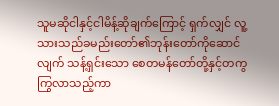သူမဆိုငါနှင့်ငါမိန့်ဆိုချက်ကြောင့် ရှက်လျှင် လူ့သားသည်ခမည်းတော်၏ဘုန်းတော်ကိုဆောင်လျက် သန့်ရှင်းသော စေတမန်တော်တို့နှင့်တကွကြွလာသည့်ကာ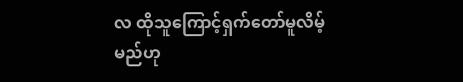လ ထိုသူကြောင့်ရှက်တော်မူလိမ့်မည်ဟု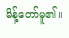မိန့်တော်မူ၏။